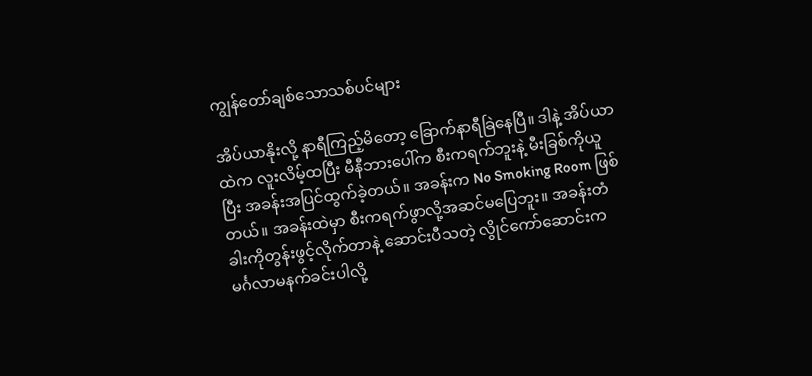ကျွန်တော်ချစ်သောသစ်ပင်များ

အိပ်ယာနိုးလို့ နာရီကြည့်မိတော့ ခြောက်နာရီခြဲနေပြီ။ ဒါနဲ့ အိပ်ယာထဲက လူးလိမ့်ထပြီး မီနီဘားပေါ်က စီးကရက်ဘူးနဲ့ မီးခြစ်ကိုယူပြီး အခန်းအပြင်ထွက်ခဲ့တယ်။ အခန်းက No Smoking Room ဖြစ်တယ်။ အခန်းထဲမှာ စီးကရက်ဖွာလို့အဆင်မပြေဘူး။ အခန်းတံခါးကိုတွန်းဖွင့်လိုက်တာနဲ့ ဆောင်းပီသတဲ့ လွိုင်ကော်ဆောင်းက မင်္ဂလာမနက်ခင်းပါလို့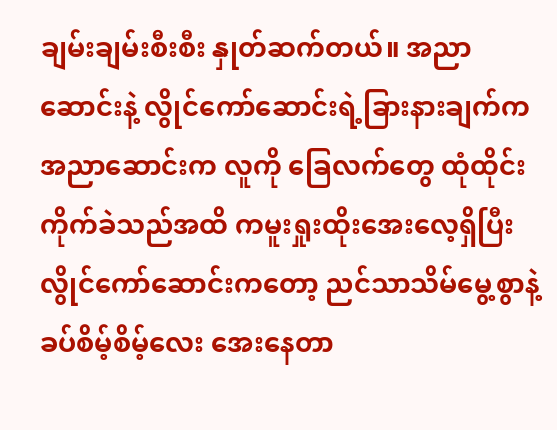ချမ်းချမ်းစီးစီး နှုတ်ဆက်တယ်။ အညာဆောင်းနဲ့ လွိုင်ကော်ဆောင်းရဲ့ခြားနားချက်က အညာဆောင်းက လူကို ခြေလက်တွေ ထုံထိုင်းကိုက်ခဲသည်အထိ ကမူးရှုးထိုးအေးလေ့ရှိပြီး လွိုင်ကော်ဆောင်းကတော့ ညင်သာသိမ်မွေ့စွာနဲ့ ခပ်စိမ့်စိမ့်လေး အေးနေတာ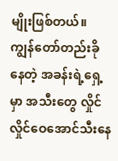မျိုးဖြစ်တယ်။ ကျွန်တော်တည်းခိုနေတဲ့ အခန်းရဲ့ရှေ့မှာ အသီးတွေ လှိုင်လှိုင်ဝေအောင်သီးနေ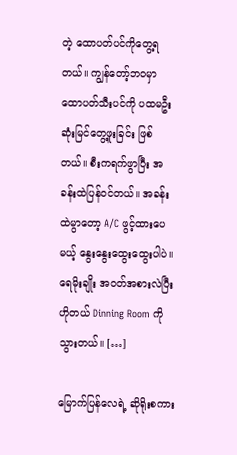တဲ့ ထောပတ်ပင်ကိုတွေ့ရတယ်။ ကျွန်တော့်ဘဝမှာ ထောပတ်သီးပင်ကို ပထမဦးဆုံးမြင်တွေ့ဖူးခြင်း ဖြစ်တယ်။ စီးကရက်ဖွာပြီး အခန်းထဲပြန်ဝင်တယ်။ အခန်းထဲမွာတော့ A/C ဖွင့်ထားပေမယ့် နွေးနွေးထွေးထွေးပါပဲ။ ရေမိုးချိုး အဝတ်အစားလဲပြီး ဟိုတယ် Dinning Room ကိုသွားတယ်။ […]

မြောက်ပြန်လေရဲ့ ဆိုရိုးစကား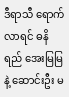ဒီရာသီ ရောက်လာရင် ဓနိရည် အေးမြမြနဲ့ ဆောင်းဦး မ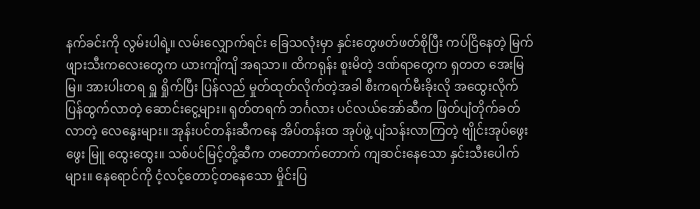နက်ခင်းကို လွမ်းပါရဲ့။ လမ်းလျှောက်ရင်း ခြေသလုံးမှာ နှင်းတွေဖတ်ဖတ်စိုပြီး ကပ်ငြိနေတဲ့ မြက်ဖျားသီးကလေးတွေက ယားကျိကျိ အရသာ။ ထိကရုန်း စူးမိတဲ့ ဒဏ်ရာတွေက ရှတတ အေးမြမြ။ အားပါးတရ ရှူ ရှိုက်ပြီး ပြန်လည် မှုတ်ထုတ်လိုက်တဲ့အခါ စီးကရက်မီးခိုးလို အထွေးလိုက် ပြန်ထွက်လာတဲ့ ဆောင်းငွေ့များ။ ရုတ်တရက် ဘင်္ဂလား ပင်လယ်အော်ဆီက ဖြတ်ပျံတိုက်ခတ်လာတဲ့ လေနွေးများ။ အုန်းပင်တန်းဆီကနေ အိပ်တန်းထ အုပ်ဖွဲ့ ပျံသန်းလာကြတဲ့ ဗျိုင်းအုပ်ဖွေးဖွေး မြူ ထွေးထွေး။ သစ်ပင်မြင့်တို့ဆီက တတောက်တောက် ကျဆင်းနေသော နှင်းသီးပေါက်များ။ နေရောင်ကို ငံ့လင့်တောင့်တနေသော မှိုင်းပြ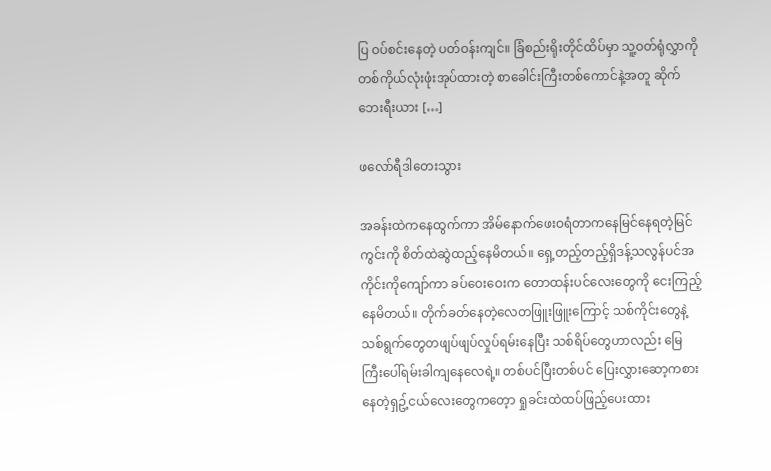ပြ ဝပ်စင်းနေတဲ့ ပတ်ဝန်းကျင်။ ခြံစည်းရိုးတိုင်ထိပ်မှာ သူ့ဝတ်ရုံလွှာကို တစ်ကိုယ်လုံးဖုံးအုပ်ထားတဲ့ စာခေါင်းကြီးတစ်ကောင်နဲ့အတူ ဆိုက်ဘေးရီးယား […]

ဖလော်ရီဒါတေးသွား

အခန်းထဲကနေထွက်ကာ အိမ်နောက်ဖေးဝရံတာကနေမြင်နေရတဲ့မြင်ကွင်းကို စိတ်ထဲဆွဲထည့်နေမိတယ်။ ရှေ့တည့်တည့်ရှိဒန့်သလွန်ပင်အကိုင်းကိုကျော်ကာ ခပ်ဝေးဝေးက တောထန်းပင်လေးတွေကို ငေးကြည့်နေမိတယ်။ တိုက်ခတ်နေတဲ့လေတဖြူးဖြူးကြောင့် သစ်ကိုင်းတွေနဲ့သစ်ရွက်တွေတဖျပ်ဖျပ်လှုပ်ရမ်းနေပြီး သစ်ရိပ်တွေဟာလည်း မြေကြီးပေါ်ရမ်းခါကျနေလေရဲ့။ တစ်ပင်ပြီးတစ်ပင် ပြေးလွှားဆော့ကစားနေတဲ့ရှဥ့်ငယ်လေးတွေကတေ့ာ ရှုခင်းထဲထပ်ဖြည့်ပေးထား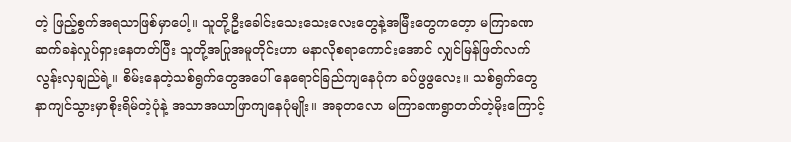တဲ့ ဖြည့်စွက်အရသာဖြစ်မှာပေါ့။ သူတို့ဦးခေါင်းသေးသေးလေးတွေနဲ့အမြီးတွေကတေ့ာ မကြာခဏဆက်ခနဲလှုပ်ရှားနေတတ်ပြီး သူတို့အပြုအမူတိုင်းဟာ မနာလိုစရာကောင်းအောင် လျှင်မြန်ဖြတ်လက်လွန်းလှချည်ရဲ့။ စိမ်းနေတဲ့သစ်ရွက်တွေအပေါ် နေရောင်ခြည်ကျနေပုံက ခပ်ဖွဖွလေး။ သစ်ရွက်တွေနာကျင်သွားမှာစိုးရိမ်တဲ့ပုံနဲ့ အသာအယာဖြာကျနေပုံမျိုး။ အခုတလော မကြာခဏရွာတတ်တဲ့မိုးကြောင့်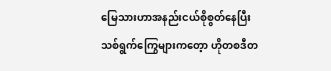မြေသားဟာအနည်းငယ်စိုစွတ်နေပြီး သစ်ရွက်ကြွေများကတေ့ာ ဟိုတစဒီတ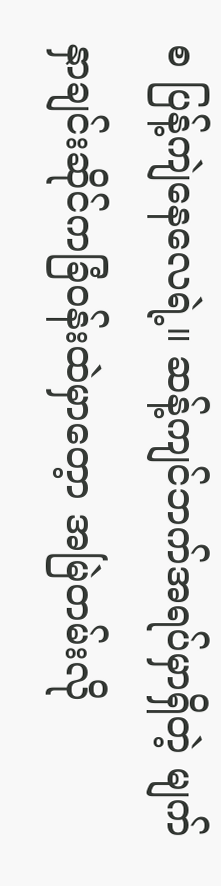စ ပြန့်ကျဲနေလေရဲ့။ ဆန့်ကျင်ဘက်အရပ်မှာရှိတဲ့ မျက်နှာချင်းဆိုင်ကခြံဝန်းထဲမှာတေ့ာ အမြဲတမ်းလို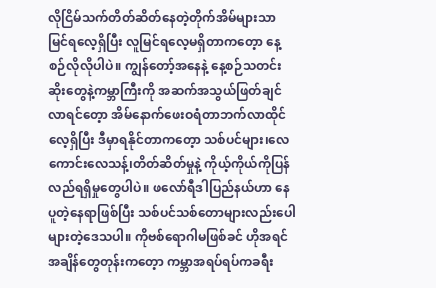လိုငြိမ်သက်တိတ်ဆိတ်နေတဲ့တိုက်အိမ်များသာမြင်ရလေ့ရှိပြီး လူမြင်ရလေ့မရှိတာကတေ့ာ နေ့စဉ်လိုလိုပါပဲ။ ကျွန်တော့်အနေနဲ့ နေ့စဉ်သတင်းဆိုးတွေနဲ့ကမ္ဘာကြီးကို အဆက်အသွယ်ဖြတ်ချင်လာရင်တေ့ာ အိမ်နောက်ဖေးဝရံတာဘက်လာထိုင်လေ့ရှိပြီး ဒီမှာရနိုင်တာကတေ့ာ သစ်ပင်များ၊လေကောင်းလေသန့်၊တိတ်ဆိတ်မှုနဲ့ ကိုယ့်ကိုယ်ကိုပြန်လည်ရရှိမှုတွေပါပဲ။ ဖလော်ရီဒါပြည်နယ်ဟာ နေပူတဲ့နေရာဖြစ်ပြီး သစ်ပင်သစ်တောများလည်းပေါများတဲ့ဒေသပါ။ ကိုဗစ်ရောဂါမဖြစ်ခင် ဟိုအရင်အချိန်တွေတုန်းကတေ့ာ ကမ္ဘာအရပ်ရပ်ကခရီး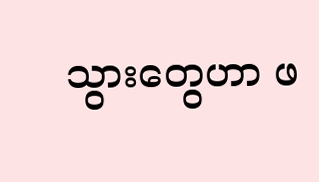သွားတွေဟာ ဖ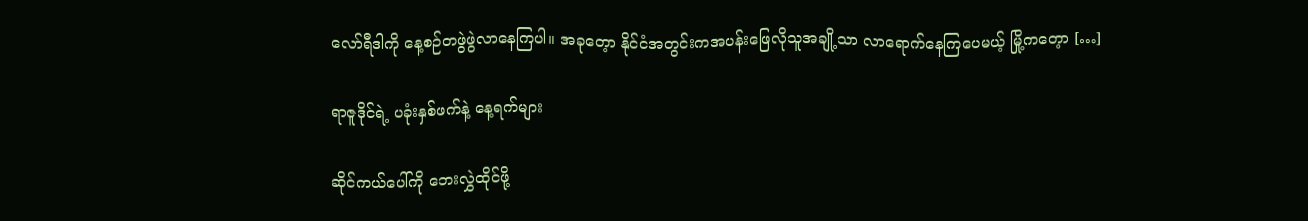လော်ရီဒါကို နေ့စဉ်တဖွဲဖွဲလာနေကြပါ။ အခုတေ့ာ နိုင်ငံအတွင်းကအပန်းဖြေလိုသူအချို့သာ လာရောက်နေကြပေမယ့် မြို့ကတေ့ာ […]

ရာဇူဒိုင်ရဲ့ ပခုံးနှစ်ဖက်နဲ့ နေ့ရက်များ

ဆိုင်ကယ်ပေါ်ကို ဘေးလွှဲထိုင်ဖို့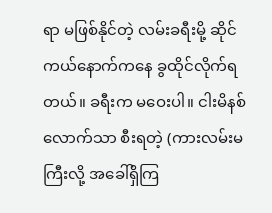ရာ မဖြစ်နိုင်တဲ့ လမ်းခရီးမို့ ဆိုင်ကယ်နောက်ကနေ ခွထိုင်လိုက်ရတယ်။ ခရီးက မဝေးပါ။ ငါးမိနစ်လောက်သာ စီးရတဲ့ (ကားလမ်းမကြီးလို့ အခေါ်ရှိကြ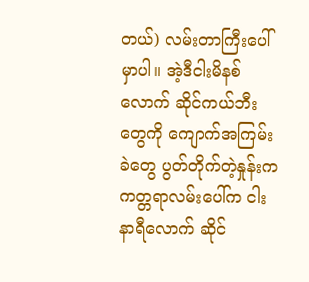တယ်) လမ်းတာကြီးပေါ်မှာပါ။ အဲ့ဒီငါးမိနစ်လောက် ဆိုင်ကယ်ဘီးတွေကို ကျောက်အကြမ်းခဲတွေ ပွတ်တိုက်တဲ့နှုန်းက ကတ္တရာလမ်းပေါ်က ငါးနာရီလောက် ဆိုင်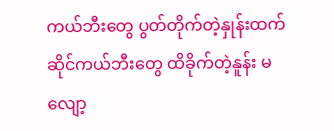ကယ်ဘီးတွေ ပွတ်တိုက်တဲ့နှုန်းထက် ဆိုင်ကယ်ဘီးတွေ ထိခိုက်တဲ့နူန်း မလျော့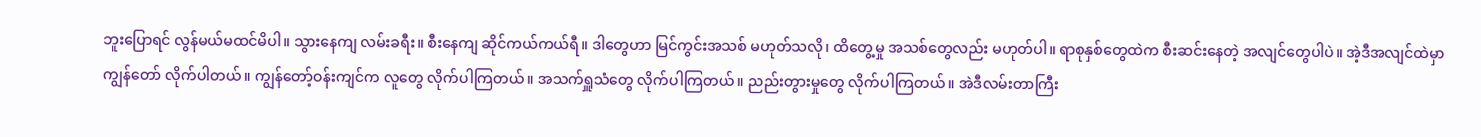ဘူးပြောရင် လွန်မယ်မထင်မိပါ။ သွားနေကျ လမ်းခရီး။ စီးနေကျ ဆိုင်ကယ်ကယ်ရီ။ ဒါတွေဟာ မြင်ကွင်းအသစ် မဟုတ်သလို၊ ထိတွေ့မှု အသစ်တွေလည်း မဟုတ်ပါ။ ရာစုနှစ်တွေထဲက စီးဆင်းနေတဲ့ အလျင်တွေပါပဲ။ အဲ့ဒီအလျင်ထဲမှာ ကျွန်တော် လိုက်ပါတယ်။ ကျွန်တော့်ဝန်းကျင်က လူတွေ လိုက်ပါကြတယ်။ အသက်ရှူသံတွေ လိုက်ပါကြတယ်။ ညည်းတွားမှုတွေ လိုက်ပါကြတယ်။ အဲဒီလမ်းတာကြီး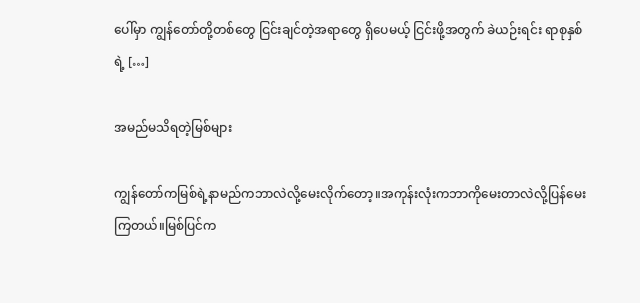ပေါ်မှာ ကျွန်တော်တို့တစ်တွေ ငြင်းချင်တဲ့အရာတွေ ရှိပေမယ့် ငြင်းဖို့အတွက် ခဲယဉ်းရင်း ရာစုနှစ်ရဲ့ […]

အမည်မသိရတဲ့မြစ်များ

ကျွန်တော်ကမြစ်ရဲ့နာမည်ကဘာလဲလို့မေးလိုက်တော့။အကုန်းလုံးကဘာကိုမေးတာလဲလို့ပြန်မေးကြတယ်။မြစ်ပြင်က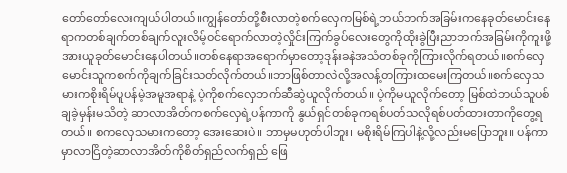တော်တော်လေးကျယ်ပါတယ်။ကျွန်တော်တို့စီးလာတဲ့စက်လှေကမြစ်ရဲ့ဘယ်ဘက်အခြမ်းကနေခုတ်မောင်းနေရာကတစ်ချက်တစ်ချက်လူးလိမ့်ဝင်ရောက်လာတဲ့လှိုင်းကြက်ခွပ်လေးတွေကိုထိုးခွဲပြီးညာဘက်အခြမ်းကိုကူးဖို့အားယူခုတ်မောင်းနေပါတယ်။တစ်နေရာအရောက်မှာတော့ဒုန်းခနဲအသံတစ်ခုကိုကြားလိုက်ရတယ်။စက်လှေမောင်းသူကစက်ကိုချက်ခြင်းသတ်လိုက်တယ်။ဘာဖြစ်တာလဲလို့အလန့်တကြားထမေးကြတယ်။စက်လှေသမားကစိုးရိမ်ပူပန်မဲ့အမူအရာနဲ့ ပဲ့ကိုစက်လှေဘက်ဆီဆွဲယူလိုက်တယ်။ ပဲ့ကိုမယူလိုက်တော့ မြစ်ထဲဘယ်သူပစ်ချခဲ့မှန်းမသိတဲ့ ဆာလာအိတ်ကစက်လှေရဲ့ပန်ကာကို နွယ်ရှင်တစ်ခုကရစ်ပတ်သလိုရစ်ပတ်ထားတာကိုတွေ့ရတယ်။ စကလှေသမားကတော့ အေးဆေးပဲ။ ဘာမှမဟုတ်ပါဘူး၊ မစိုးရိမ်ကြပါနဲ့လို့လည်းမပြောဘူး။ ပန်ကာမှာလာငြိတဲ့ဆာလာအိတ်ကိုစိတ်ရှည်လက်ရှည် ဖြေ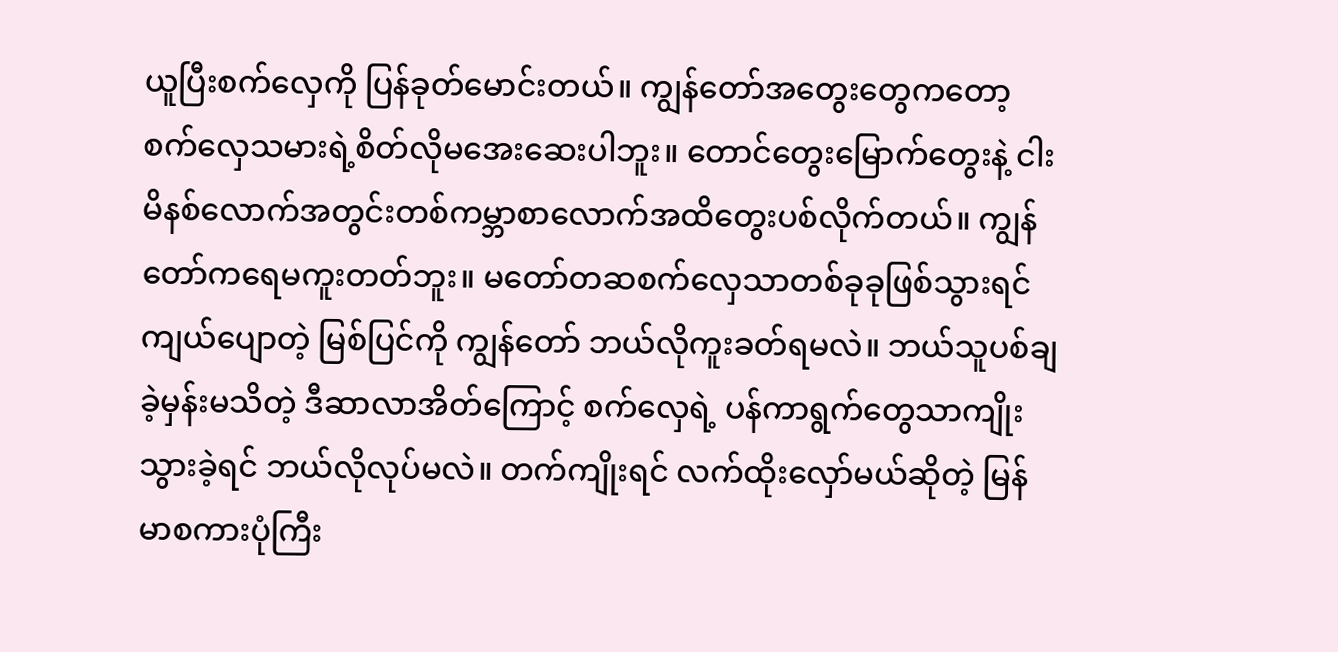ယူပြီးစက်လှေကို ပြန်ခုတ်မောင်းတယ်။ ကျွန်တော်အတွေးတွေကတော့ စက်လှေသမားရဲ့စိတ်လိုမအေးဆေးပါဘူး။ တောင်တွေးမြောက်တွေးနဲ့ ငါးမိနစ်လောက်အတွင်းတစ်ကမ္ဘာစာလောက်အထိတွေးပစ်လိုက်တယ်။ ကျွန်တော်ကရေမကူးတတ်ဘူး။ မတော်တဆစက်လှေသာတစ်ခုခုဖြစ်သွားရင်ကျယ်ပျောတဲ့ မြစ်ပြင်ကို ကျွန်တော် ဘယ်လိုကူးခတ်ရမလဲ။ ဘယ်သူပစ်ချခဲ့မှန်းမသိတဲ့ ဒီဆာလာအိတ်ကြောင့် စက်လှေရဲ့ ပန်ကာရွက်တွေသာကျိုးသွားခဲ့ရင် ဘယ်လိုလုပ်မလဲ။ တက်ကျိုးရင် လက်ထိုးလှော်မယ်ဆိုတဲ့ မြန်မာစကားပုံကြီး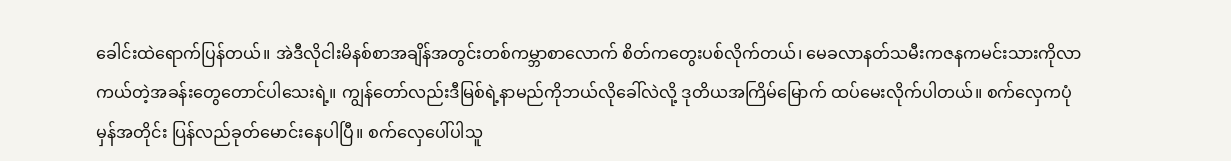ခေါင်းထဲရောက်ပြန်တယ်။ အဲဒီလိုငါးမိနစ်စာအချိန်အတွင်းတစ်ကမ္ဘာစာလောက် စိတ်ကတွေးပစ်လိုက်တယ်၊ မေခလာနတ်သမီးကဇနကမင်းသားကိုလာကယ်တဲ့အခန်းတွေတောင်ပါသေးရဲ့။ ကျွန်တော်လည်းဒီမြစ်ရဲ့နာမည်ကိုဘယ်လိုခေါ်လဲလို့ ဒုတိယအကြိမ်မြောက် ထပ်မေးလိုက်ပါတယ်။ စက်လှေကပုံမှန်အတိုင်း ပြန်လည်ခုတ်မောင်းနေပါပြီ။ စက်လှေပေါ်ပါသူ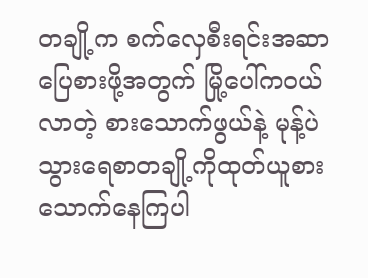တချို့က စက်လှေစီးရင်းအဆာပြေစားဖို့အတွက် မြို့ပေါ်ကဝယ်လာတဲ့ စားသောက်ဖွယ်နဲ့ မုန့်ပဲသွားရေစာတချို့ကိုထုတ်ယူစားသောက်နေကြပါ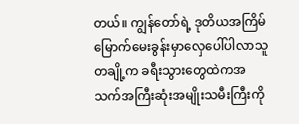တယ်။ ကျွန်တော်ရဲ့ ဒုတိယအကြိမ်မြောက်မေးခွန်းမှာလှေပေါ်ပါလာသူတချို့က ခရီးသွားတွေထဲကအသက်အကြီးဆုံးအမျိုးသမီးကြီးကို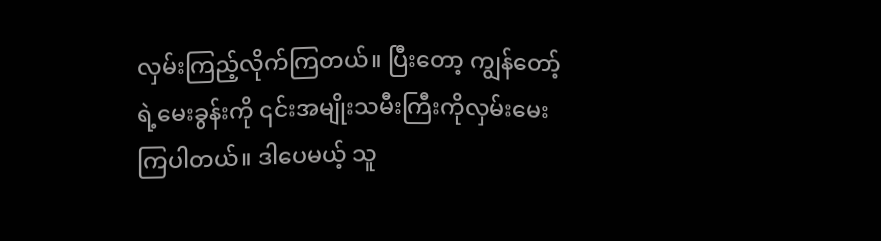လှမ်းကြည့်လိုက်ကြတယ်။ ပြီးတော့ ကျွန်တော့်ရဲ့မေးခွန်းကို ၎င်းအမျိုးသမီးကြီးကိုလှမ်းမေးကြပါတယ်။ ဒါပေမယ့် သူ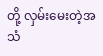တို့ လှမ်းမေးတဲ့အသံ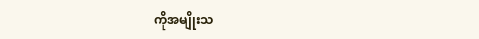ကိုအမျိုးသ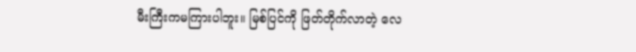မီးကြီးကမကြားပါဘူး။ မြစ်ပြင်ကို ဖြတ်တိုက်လာတဲ့ လေ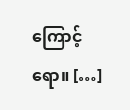ကြောင့်ရော။ […]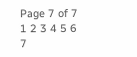Page 7 of 7
1 2 3 4 5 6 7